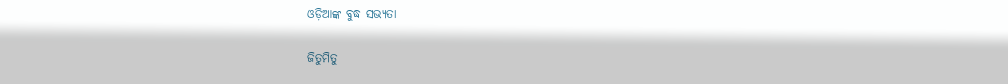ଓଡ଼ିଆଙ୍କ ବୁଦ୍ଧ ସଭ୍ୟତା

ଜିତୁମିତୁ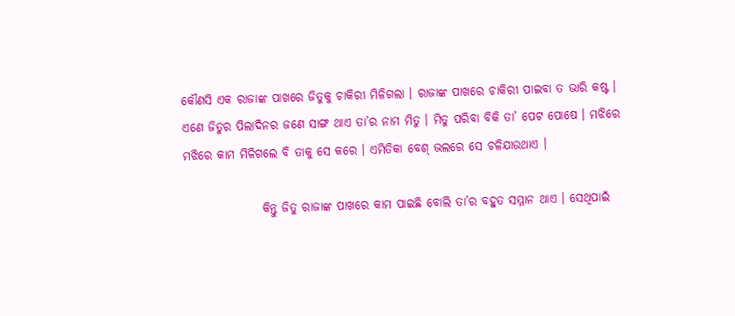କୌଣସି ଏକ ରାଜାଙ୍କ ପାଖରେ ଜିତୁକୁ ଚାକିରୀ ମିଳିଗଲା । ରାଜାଙ୍କ ପାଖରେ ଚାକିରୀ ପାଇବା ତ ଭାରି କଷ୍ଟ । ଏଣେ ଜିତୁର ପିଲାଦିନର ଜଣେ ସାଙ୍ଗ ଥାଏ ତା’ର ନାମ ମିତୁ । ମିତୁ ପରିବା ବିକି ତା’ ପେଟ ପୋଷେ । ମଝିରେ ମଝିରେ କାମ ମିଳିଗଲେ ବି ତାକୁ ସେ କରେ । ଏମିତିକା ବେଶ୍ ଭଲରେ ସେ ଚଳିଯାଉଥାଏ ।

                କିନ୍ତୁ ଜିତୁ ରାଜାଙ୍କ ପାଖରେ କାମ ପାଇଛି ବୋଲି ତା’ର ବହୁତ ସମ୍ମାନ ଥାଏ । ସେଥିପାଇଁ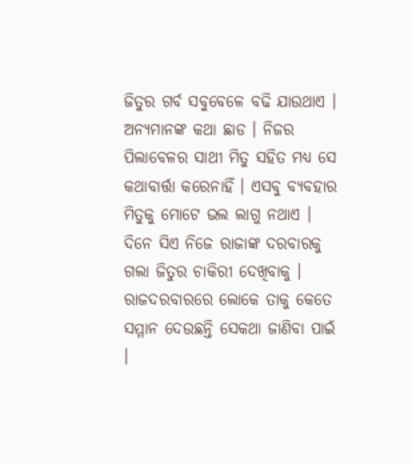ଜିତୁର ଗର୍ବ ସବୁବେଳେ ବଢି ଯାଉଥାଏ । ଅନ୍ୟମାନଙ୍କ କଥା ଛାଡ । ନିଜର ପିଲାବେଳର ସାଥୀ ମିତୁ ସହିତ ମଧ୍ୟ ସେ କଥାବାର୍ତ୍ତା କରେନାହିଁ । ଏସବୁ ବ୍ୟବହାର ମିତୁକୁ ମୋଟେ ଭଲ ଲାଗୁ ନଥାଏ । ଦିନେ ସିଏ ନିଜେ ରାଜାଙ୍କ ଦରବାରକୁ ଗଲା ଜିତୁର ଚାକିରୀ ଦେଖିବାକୁ । ରାଜଦରବାରରେ ଲୋକେ ତାକୁ କେତେ ସମ୍ମାନ ଦେଉଛନ୍ତି ସେକଥା ଜାଣିବା ପାଇଁ ।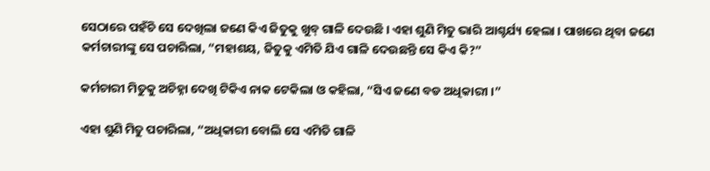ସେଠାରେ ପହଁଚି ସେ ଦେଖିଲା ଜଣେ କିଏ ଜିତୁକୁ ଖୁବ୍ ଗାଳି ଦେଉଛି । ଏହା ଶୁଣି ମିତୁ ଭାରି ଆଶ୍ଚର୍ଯ୍ୟ ହେଲା । ପାଖରେ ଥିବା ଜଣେ କର୍ମଚାରୀଙ୍କୁ ସେ ପଚାରିଲା, “ମହାଶୟ, ଜିତୁକୁ ଏମିତି ଯିଏ ଗାଳି ଦେଉଛନ୍ତି ସେ କିଏ କି?”

କର୍ମଚାରୀ ମିତୁକୁ ଅଚିହ୍ନା ଦେଖି ଟିକିଏ ନାକ ଟେକିଲା ଓ କହିଲା, “ସିଏ ଜଣେ ବଡ ଅଧିକାରୀ ।”

ଏହା ଶୁଣି ମିତୁ ପଚାରିଲା, “ଅଧିକାରୀ ବୋଲି ସେ ଏମିତି ଗାଳି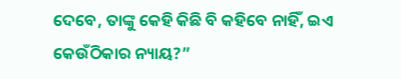ଦେବେ, ତାଙ୍କୁ କେହି କିଛି ବି କହିବେ ନାହିଁ, ଇଏ କେଉଁଠିକାର ନ୍ୟାୟ?”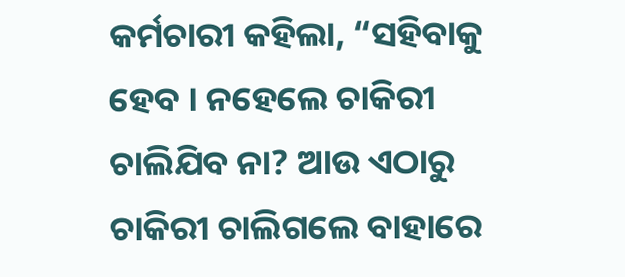କର୍ମଚାରୀ କହିଲା, “ସହିବାକୁ ହେବ । ନହେଲେ ଚାକିରୀ ଚାଲିଯିବ ନା? ଆଉ ଏଠାରୁ ଚାକିରୀ ଚାଲିଗଲେ ବାହାରେ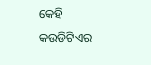କେହି କଉଡିଟିଏର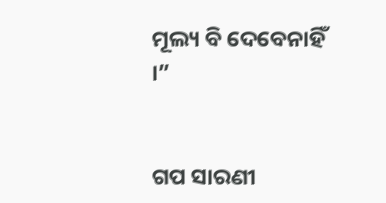ମୂଲ୍ୟ ବି ଦେବେନାହିଁ ।”


ଗପ ସାରଣୀ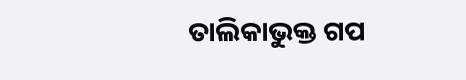ତାଲିକାଭୁକ୍ତ ଗପ